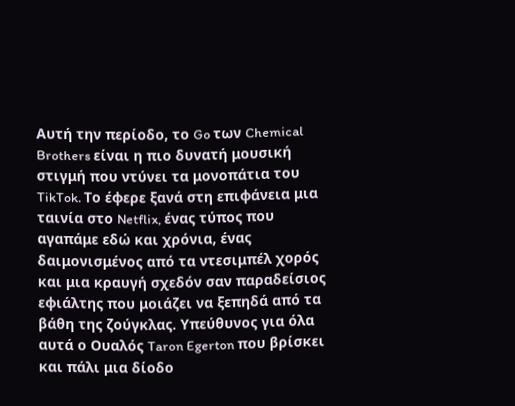Αυτή την περίοδο, το Go των Chemical Brothers είναι η πιο δυνατή μουσική στιγμή που ντύνει τα μονοπάτια του TikTok. Το έφερε ξανά στη επιφάνεια μια ταινία στο Netflix, ένας τύπος που αγαπάμε εδώ και χρόνια, ένας δαιμονισμένος από τα ντεσιμπέλ χορός και μια κραυγή σχεδόν σαν παραδείσιος εφιάλτης που μοιάζει να ξεπηδά από τα βάθη της ζούγκλας. Υπεύθυνος για όλα αυτά ο Ουαλός Taron Egerton που βρίσκει και πάλι μια δίοδο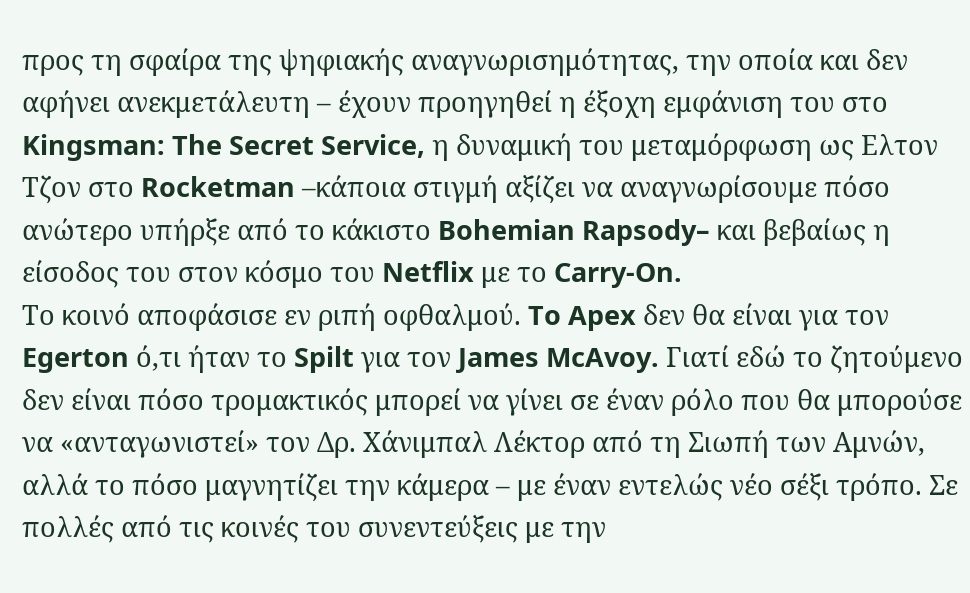προς τη σφαίρα της ψηφιακής αναγνωρισημότητας, την οποία και δεν αφήνει ανεκμετάλευτη – έχουν προηγηθεί η έξοχη εμφάνιση του στο Kingsman: The Secret Service, η δυναμική του μεταμόρφωση ως Ελτον Τζον στο Rocketman –κάποια στιγμή αξίζει να αναγνωρίσουμε πόσο ανώτερο υπήρξε από το κάκιστο Bohemian Rapsody– και βεβαίως η είσοδος του στον κόσμο του Netflix με το Carry-On.
Το κοινό αποφάσισε εν ριπή οφθαλμού. To Apex δεν θα είναι για τον Egerton ό,τι ήταν το Spilt για τον James McAvoy. Γιατί εδώ το ζητούμενο δεν είναι πόσο τρομακτικός μπορεί να γίνει σε έναν ρόλο που θα μπορούσε να «ανταγωνιστεί» τον Δρ. Χάνιμπαλ Λέκτορ από τη Σιωπή των Αμνών, αλλά το πόσο μαγνητίζει την κάμερα – με έναν εντελώς νέο σέξι τρόπο. Σε πολλές από τις κοινές του συνεντεύξεις με την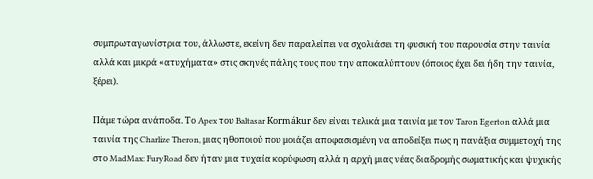συμπρωταγωνίστρια του, άλλωστε, εκείνη δεν παραλείπει να σχολιάσει τη φυσική του παρουσία στην ταινία αλλά και μικρά «ατυχήματα» στις σκηνές πάλης τους που την αποκαλύπτουν (όποιος έχει δει ήδη την ταινία, ξέρει).

Πάμε τώρα ανάποδα. Το Apex του Baltasar Kormákur δεν είναι τελικά μια ταινία με τον Taron Egerton αλλά μια ταινία της Charlize Theron, μιας ηθοποιού που μοιάζει αποφασισμένη να αποδείξει πως η πανάξια συμμετοχή της στο MadMax: FuryRoad δεν ήταν μια τυχαία κορύφωση αλλά η αρχή μιας νέας διαδρομής σωματικής και ψυχικής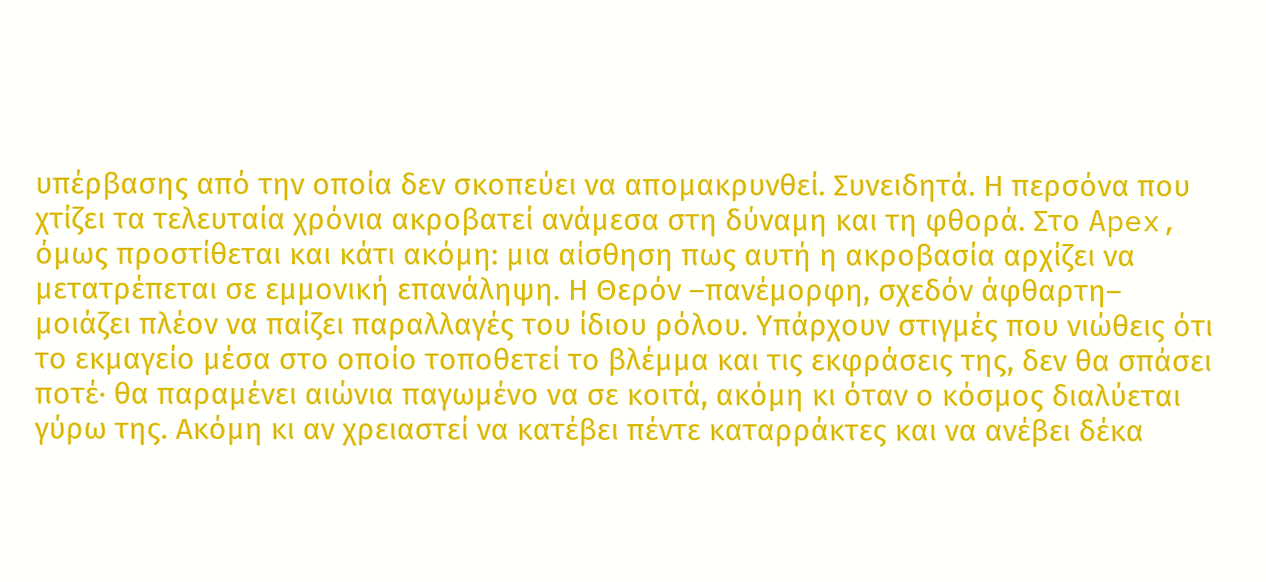υπέρβασης από την οποία δεν σκοπεύει να απομακρυνθεί. Συνειδητά. Η περσόνα που χτίζει τα τελευταία χρόνια ακροβατεί ανάμεσα στη δύναμη και τη φθορά. Στο Apex, όμως προστίθεται και κάτι ακόμη: μια αίσθηση πως αυτή η ακροβασία αρχίζει να μετατρέπεται σε εμμονική επανάληψη. Η Θερόν –πανέμορφη, σχεδόν άφθαρτη– μοιάζει πλέον να παίζει παραλλαγές του ίδιου ρόλου. Υπάρχουν στιγμές που νιώθεις ότι το εκμαγείο μέσα στο οποίο τοποθετεί το βλέμμα και τις εκφράσεις της, δεν θα σπάσει ποτέ· θα παραμένει αιώνια παγωμένο να σε κοιτά, ακόμη κι όταν ο κόσμος διαλύεται γύρω της. Ακόμη κι αν χρειαστεί να κατέβει πέντε καταρράκτες και να ανέβει δέκα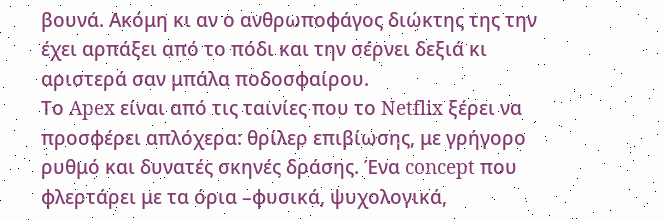βουνά. Ακόμη κι αν ο ανθρωποφάγος διώκτης της την έχει αρπάξει από το πόδι και την σέρνει δεξιά κι αριστερά σαν μπάλα ποδοσφαίρου.
Το Apex είναι από τις ταινίες που το Netflix ξέρει να προσφέρει απλόχερα: θρίλερ επιβίωσης, με γρήγορο ρυθμό και δυνατές σκηνές δράσης. Ένα concept που φλερτάρει με τα όρια –φυσικά, ψυχολογικά,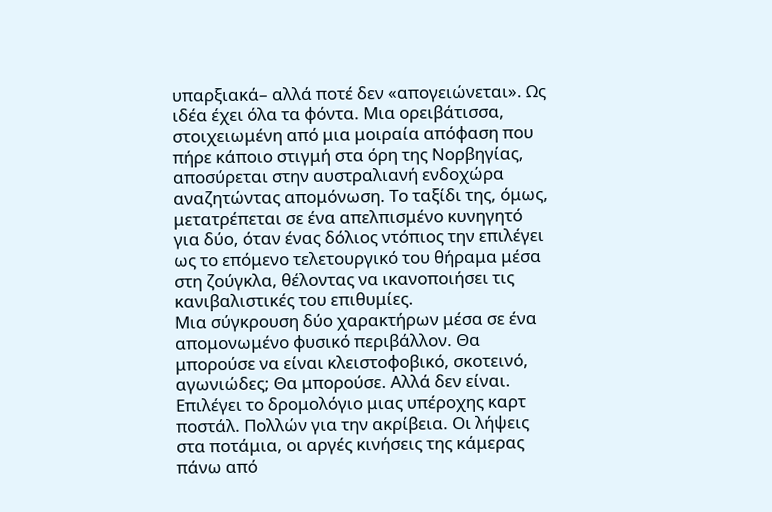υπαρξιακά– αλλά ποτέ δεν «απογειώνεται». Ως ιδέα έχει όλα τα φόντα. Μια ορειβάτισσα, στοιχειωμένη από μια μοιραία απόφαση που πήρε κάποιο στιγμή στα όρη της Νορβηγίας, αποσύρεται στην αυστραλιανή ενδοχώρα αναζητώντας απομόνωση. Το ταξίδι της, όμως, μετατρέπεται σε ένα απελπισμένο κυνηγητό για δύο, όταν ένας δόλιος ντόπιος την επιλέγει ως το επόμενο τελετουργικό του θήραμα μέσα στη ζούγκλα, θέλοντας να ικανοποιήσει τις κανιβαλιστικές του επιθυμίες.
Μια σύγκρουση δύο χαρακτήρων μέσα σε ένα απομονωμένο φυσικό περιβάλλον. Θα μπορούσε να είναι κλειστοφοβικό, σκοτεινό, αγωνιώδες; Θα μπορούσε. Αλλά δεν είναι. Επιλέγει το δρομολόγιο μιας υπέροχης καρτ ποστάλ. Πολλών για την ακρίβεια. Οι λήψεις στα ποτάμια, οι αργές κινήσεις της κάμερας πάνω από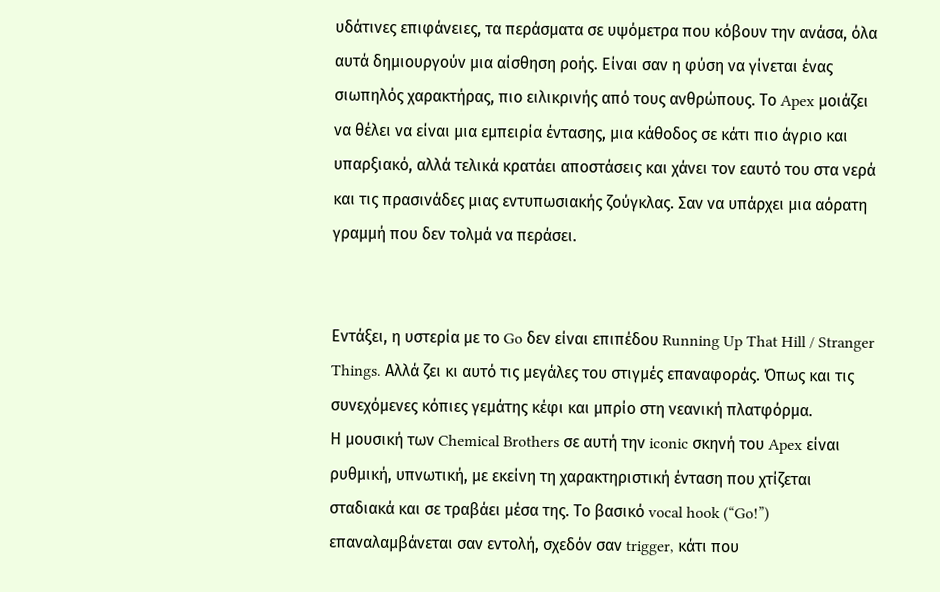υδάτινες επιφάνειες, τα περάσματα σε υψόμετρα που κόβουν την ανάσα, όλα αυτά δημιουργούν μια αίσθηση ροής. Είναι σαν η φύση να γίνεται ένας σιωπηλός χαρακτήρας, πιο ειλικρινής από τους ανθρώπους. Το Apex μοιάζει να θέλει να είναι μια εμπειρία έντασης, μια κάθοδος σε κάτι πιο άγριο και υπαρξιακό, αλλά τελικά κρατάει αποστάσεις και χάνει τον εαυτό του στα νερά και τις πρασινάδες μιας εντυπωσιακής ζούγκλας. Σαν να υπάρχει μια αόρατη γραμμή που δεν τολμά να περάσει.


Εντάξει, η υστερία με το Go δεν είναι επιπέδου Running Up That Hill / Stranger Things. Αλλά ζει κι αυτό τις μεγάλες του στιγμές επαναφοράς. Όπως και τις συνεχόμενες κόπιες γεμάτης κέφι και μπρίο στη νεανική πλατφόρμα.
Η μουσική των Chemical Brothers σε αυτή την iconic σκηνή του Apex είναι ρυθμική, υπνωτική, με εκείνη τη χαρακτηριστική ένταση που χτίζεται σταδιακά και σε τραβάει μέσα της. Το βασικό vocal hook (“Go!”) επαναλαμβάνεται σαν εντολή, σχεδόν σαν trigger, κάτι που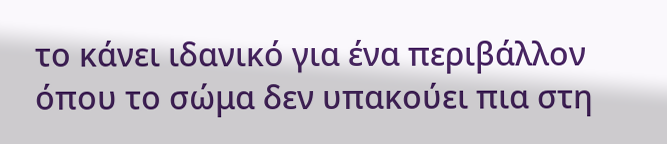το κάνει ιδανικό για ένα περιβάλλον όπου το σώμα δεν υπακούει πια στη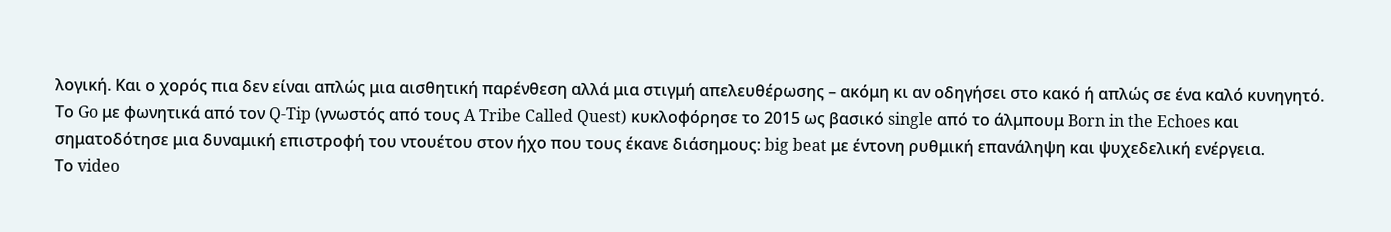λογική. Και ο χορός πια δεν είναι απλώς μια αισθητική παρένθεση αλλά μια στιγμή απελευθέρωσης – ακόμη κι αν οδηγήσει στο κακό ή απλώς σε ένα καλό κυνηγητό.
Το Go με φωνητικά από τον Q-Tip (γνωστός από τους A Tribe Called Quest) κυκλοφόρησε το 2015 ως βασικό single από το άλμπουμ Born in the Echoes και σηματοδότησε μια δυναμική επιστροφή του ντουέτου στον ήχο που τους έκανε διάσημους: big beat με έντονη ρυθμική επανάληψη και ψυχεδελική ενέργεια.
Το video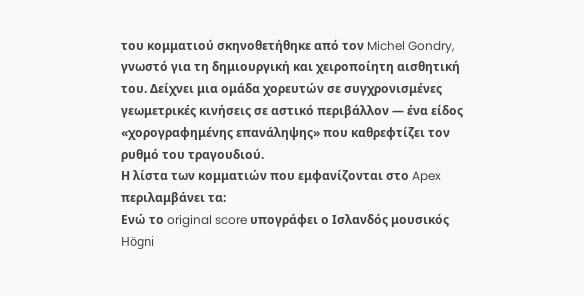του κομματιού σκηνοθετήθηκε από τον Michel Gondry, γνωστό για τη δημιουργική και χειροποίητη αισθητική του. Δείχνει μια ομάδα χορευτών σε συγχρονισμένες γεωμετρικές κινήσεις σε αστικό περιβάλλον — ένα είδος «χορογραφημένης επανάληψης» που καθρεφτίζει τον ρυθμό του τραγουδιού.
Η λίστα των κομματιών που εμφανίζονται στο Apex περιλαμβάνει τα:
Ενώ το original score υπογράφει ο Ισλανδός μουσικός Högni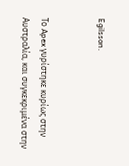Egilsson.


Το Apex γυρίστηκε κυρίως στην Αυστραλία, και συγκεκριμένα στην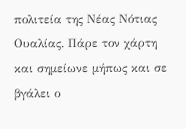πολιτεία της Νέας Νότιας Ουαλίας. Πάρε τον χάρτη και σημείωνε μήπως και σε βγάλει ο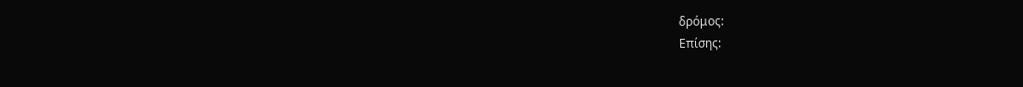δρόμος:
Επίσης: